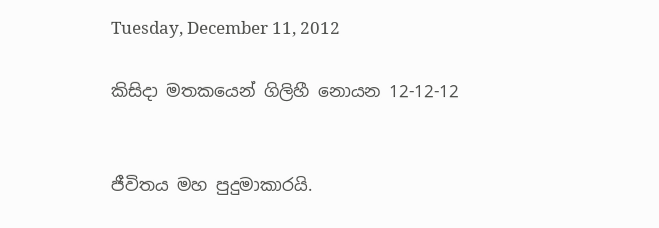Tuesday, December 11, 2012

කිසිදා මතකයෙන් ගිලිහී නොයන 12-12-12


ජීවිතය මහ පුදුමාකාරයි.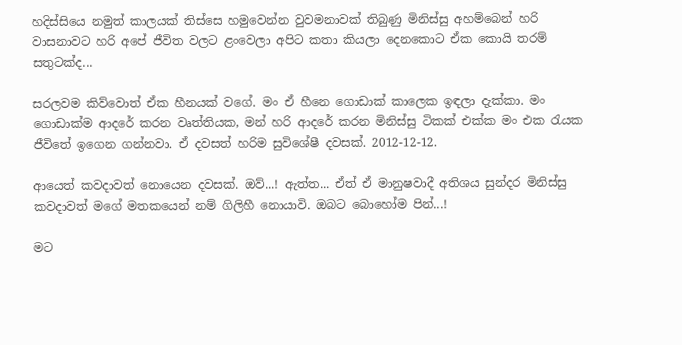හදිස්සියෙ නමුත් කාලයක් තිස්සෙ හමුවෙන්න වුවමනාවක් තිබුණු මිනිස්සු අහම්බෙන් හරි වාසනාවට හරි අපේ ජීවිත වලට ළංවෙලා අපිට කතා කියලා දෙනකොට ඒක කොයි තරම් සතුටක්ද...

සරලවම කිව්වොත් ඒක හීනයක් වගේ. මං ඒ හීනෙ ගොඩාක් කාලෙක ඉඳලා දැක්කා. මං ගොඩාක්ම ආදරේ කරන වෘත්තියක, මන් හරි ආදරේ කරන මිනිස්සු ටිකක් එක්ක මං එක රැයක ජීවිතේ ඉගෙන ගන්නවා. ඒ දවසත් හරිම සුවිශේෂී දවසක්. 2012-12-12.

ආයෙත් කවදාවත් නොයෙන දවසක්. ඔව්...! ඇත්ත... ඒත් ඒ මානුෂවාදී අතිශය සුන්දර මිනිස්සු කවදාවත් මගේ මතකයෙන් නම් ගිලිහී නොයාවි. ඔබට බොහෝම පින්...!

මට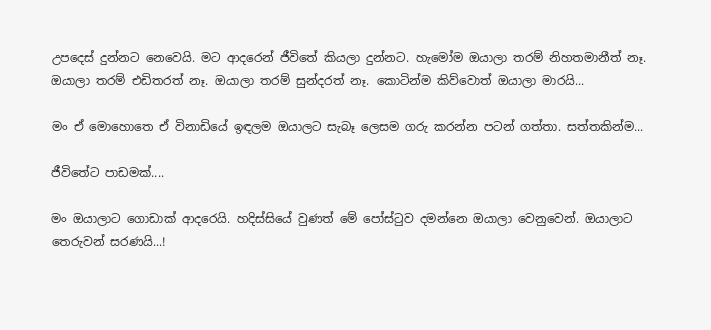උපදෙස් දුන්නට නෙවෙයි. මට ආදරෙන් ජීවිතේ කියලා දුන්නට. හැමෝම ඔයාලා තරම් නිහතමානීත් නෑ. ඔයාලා තරම් එඩිතරත් නෑ. ඔයාලා තරම් සුන්දරත් නෑ. කොටින්ම කිව්වොත් ඔයාලා මාරයි...

මං ඒ මොහොතෙ ඒ විනාඩියේ ඉඳලම ඔයාලට සැබෑ ලෙසම ගරු කරන්න පටන් ගත්තා. සත්තකින්ම...

ජීවිතේට පාඩමක්....

මං ඔයාලාට ගොඩාක් ආදරෙයි. හදිස්සියේ වුණත් මේ පෝස්ටුව දමන්නෙ ඔයාලා වෙනුවෙන්. ඔයාලාට තෙරුවන් සරණයි...!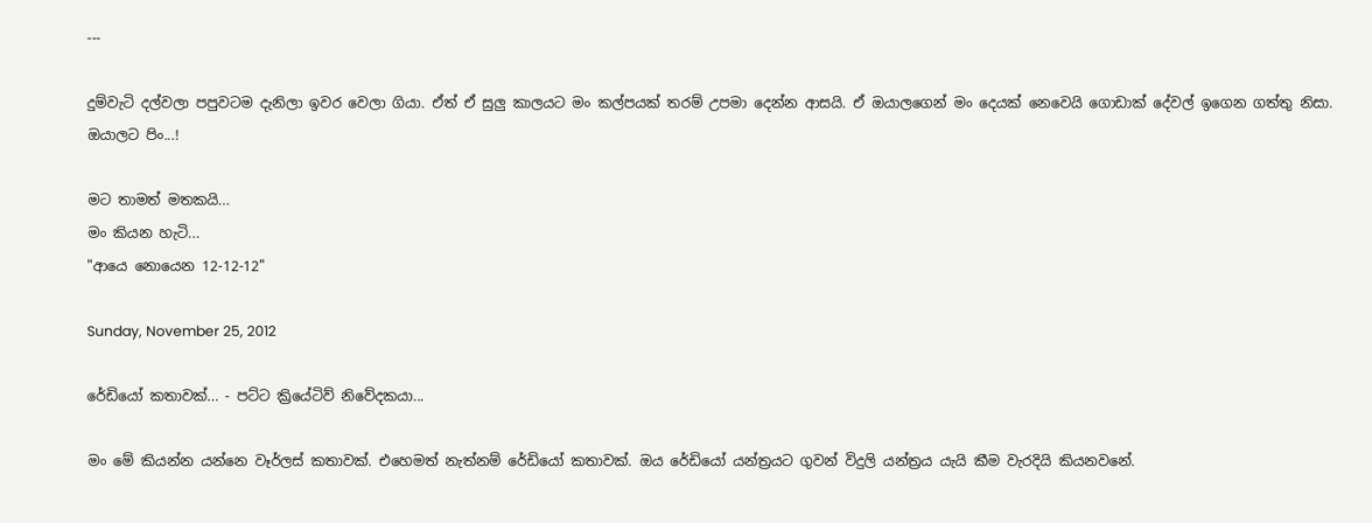---

දුම්වැටි දල්වලා පපුවටම දැනිලා ඉවර වෙලා ගියා. ඒත් ඒ සුලු කාලයට මං කල්පයක් තරම් උපමා දෙන්න ආසයි. ඒ ඔයාලගෙන් මං දෙයක් නෙවෙයි ගොඩාක් දේවල් ඉගෙන ගත්තු නිසා. ඔයාලට පිං...!

මට තාමත් මතකයි...
මං කියන හැටි...
"ආයෙ නොයෙන 12-12-12"

Sunday, November 25, 2012

රේඩියෝ කතාවක්... - පට්ට ක්‍රියේටිව් නිවේදකයා...

මං මේ කියන්න යන්නෙ වෑර්ලස් කතාවක්. එහෙමත් නැත්නම් රේඩියෝ කතාවක්. ඔය රේඩියෝ යන්ත්‍රයට ගුවන් විදුලි යන්ත්‍රය යැයි කීම වැරදියි කියනවනේ.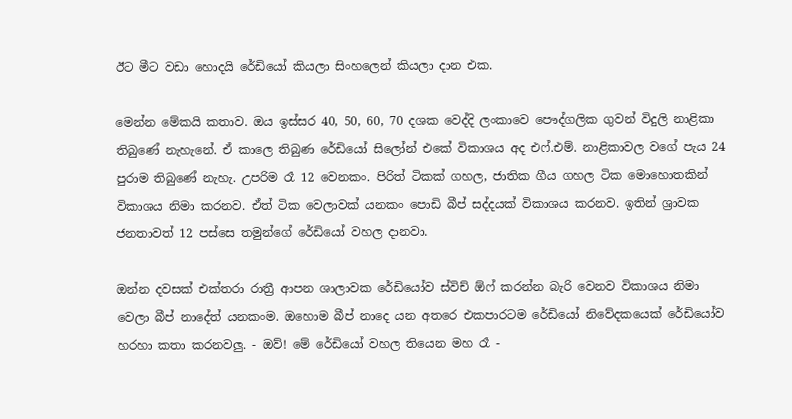ඊට මීට වඩා හොදයි රේඩියෝ කියලා සිංහලෙන් කියලා දාන එක.

මෙන්න මේකයි කතාව. ඔය ඉස්සර 40, 50, 60, 70 දශක වෙද්දි ලංකාවෙ පෞද්ගලික ගුවන් විදුලි නාළිකා තිබුණේ නැහැනේ. ඒ කාලෙ තිබුණ රේඩියෝ සිලෝන් එකේ විකාශය අද එෆ්.එම්. නාළිකාවල වගේ පැය 24 පුරාම තිබුණේ නැහැ. උපරිම රෑ 12 වෙනකං. පිරිත් ටිකක් ගහල, ජාතික ගීය ගහල ටික මොහොතකින් විකාශය නිමා කරනව. ඒත් ටික වෙලාවක් යනකං පොඩි බීප් සද්දයක් විකාශය කරනව. ඉතින් ශ්‍රාවක ජනතාවත් 12 පස්සෙ තමුන්ගේ රේඩියෝ වහල දානවා.

ඔන්න දවසක් එක්තරා රාත්‍රී ආපන ශාලාවක රේඩියෝව ස්විච් ඕෆ් කරන්න බැරි වෙනව විකාශය නිමා වෙලා බීප් නාදේත් යනකංම. ඔහොම බීප් නාදෙ යන අතරෙ එකපාරටම රේඩියෝ නිවේදකයෙක් රේඩියෝව හරහා කතා කරනවලු. - ඔව්! මේ රේඩියෝ වහල තියෙන මහ රෑ -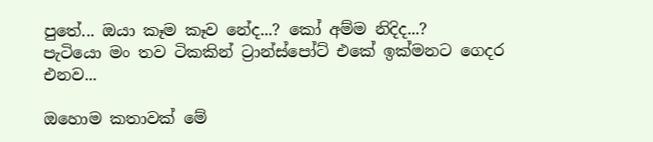පුතේ... ඔයා කෑම කෑව නේද...? කෝ අම්ම නිදිද...?
පැටියො මං තව ටිකකින් ට්‍රාන්ස්පෝට් එකේ ඉක්මනට ගෙදර එනව...

ඔහොම කතාවක් මේ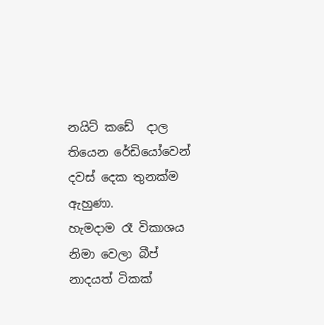නයිට් කඩේ  දාල තියෙන රේඩියෝවෙන් දවස් දෙක තුනක්ම ඇහුණා.
හැමදාම රෑ විකාශය නිමා වෙලා බීප් නාදයත් ටිකක්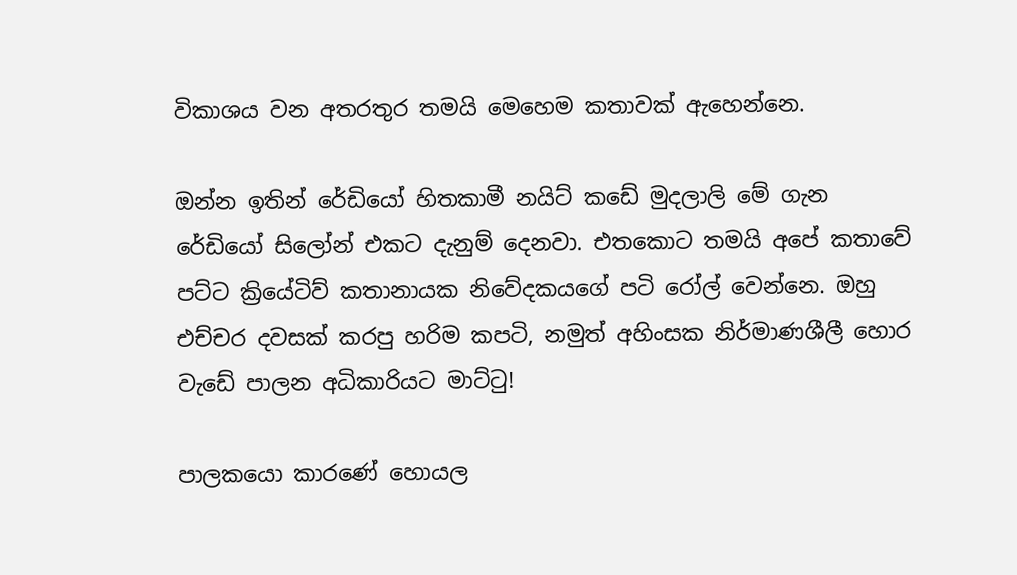විකාශය වන අතරතුර තමයි මෙහෙම කතාවක් ඇහෙන්නෙ.

ඔන්න ඉතින් රේඩියෝ හිතකාමී නයිට් කඩේ මුදලාලි මේ ගැන රේඩියෝ සිලෝන් එකට දැනුම් දෙනවා. එතකොට තමයි අපේ කතාවේ පට්ට ක්‍රි‍යේටිව් කතානායක නිවේදකයගේ පටි රෝල් වෙන්නෙ. ඔහු එච්චර දවසක් කරපු හරිම කපටි, නමුත් අහිංසක නිර්මාණශීලී හොර වැඩේ පාලන අධිකාරියට මාට්ටු!

පාලකයො කාරණේ හොයල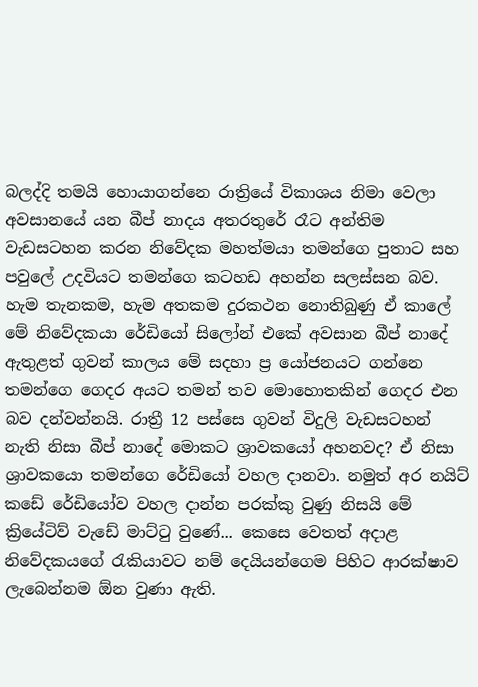බලද්දි තමයි හොයාගන්නෙ රාත්‍රියේ විකාශය නිමා වෙලා අවසානයේ යන බීප් නාදය අතරතුරේ රෑට අන්තිම වැඩසටහන කරන නිවේදක මහත්මයා තමන්ගෙ පුතාට සහ පවුලේ උදවියට තමන්ගෙ කටහඩ අහන්න සලස්සන බව.  හැම තැනකම, හැම අතකම දුරකථන නොතිබුණු ඒ කාලේ මේ නිවේදකයා රේඩියෝ සිලෝන් එකේ අවසාන බීප් නාදේ ඇතුළත් ගුවන් කාලය මේ සදහා ප්‍ර යෝජනයට ගන්නෙ තමන්ගෙ ගෙදර අයට තමන් තව මොහොතකින් ගෙදර එන බව දන්වන්නයි. රාත්‍රී 12 පස්සෙ ගුවන් විදුලි වැඩසටහන් නැති නිසා බීප් නාදේ මොකට ශ්‍රාවකයෝ අහනවද? ඒ නිසා ශ්‍රාවකයො තමන්ගෙ රේඩියෝ වහල දානවා. නමුත් අර නයිට් කඩේ රේඩියෝව වහල දාන්න පරක්කු වුණු නිසයි මේ ක්‍රියේටිව් වැඩේ මාට්ටු වුණේ... කෙසෙ වෙතත් අදාළ නිවේදකයගේ රැකියාවට නම් දෙයියන්ගෙම පිහිට ආරක්ෂාව ලැබෙන්නම ඕන වුණා ඇති.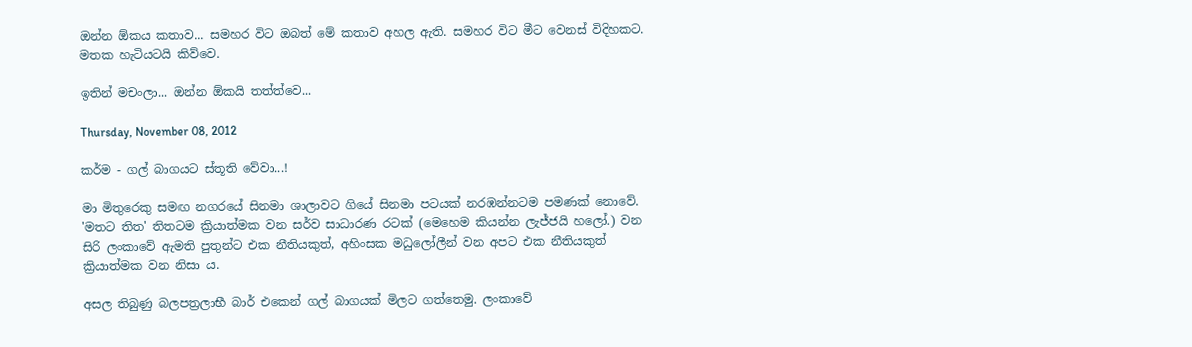ඔන්න ඕකය කතාව... සමහර විට ඔබත් මේ කතාව අහල ඇති. සමහර විට මීට වෙනස් විදිහකට. මතක හැටියටයි කිව්වෙ.

ඉතින් මචංලා... ඔන්න ඕකයි තත්ත්වෙ...

Thursday, November 08, 2012

කර්ම - ගල් බාගයට ස්තූති වේවා...!

මා මිතුරෙකු සමඟ නගරයේ සිනමා ශාලාවට ගියේ සිනමා පටයක් නරඹන්නටම පමණක් නොවේ. 'මතට තිත' තිතටම ක්‍රියාත්මක වන සර්ව සාධාරණ රටක් (මෙහෙම කියන්න ලැජ්ජයි හලෝ.) වන සිරි ලංකාවේ ඇමති පුතුන්ට එක නීතියකුත්, අහිංසක මධුලෝලීන් වන අපට එක නීතියකුත් ක්‍රියාත්මක වන නිසා ය.

අසල තිබුණු බලපත්‍රලාභී බාර් එකෙන් ගල් බාගයක් මිලට ගත්තෙමු. ලංකාවේ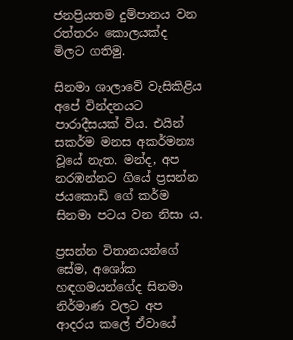ජනප්‍රියතම දුම්පානය වන රත්තරං කොලයක්ද මිලට ගතිමු.

සිනමා ශාලාවේ වැසිකිළිය අපේ වින්දනයට පාරාදීසයක් විය. එයින් සකර්ම මනස අකර්මන්‍ය වූයේ නැත. මන්ද, අප නරඹන්නට ගියේ ප්‍රසන්න ජයකොඩි ගේ කර්ම සිනමා පටය වන නිසා ය.

ප්‍රසන්න විතානයන්ගේ සේම, අශෝක හඳගමයන්ගේද සිනමා නිර්මාණ වලට අප ආදරය කලේ ඒවායේ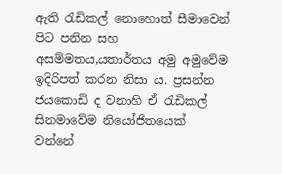ඇති රැඩිකල් නොහොත් සීමාවෙන් පිට පනින සහ අසම්මතය,යතාර්තය අමු අමුවේම ඉදිරිපත් කරන නිසා ය. ප්‍රසන්න ජයකොඩි ද වනාහි ඒ රැඩිකල් සිනමාවේම නියෝජිතයෙක් වන්නේ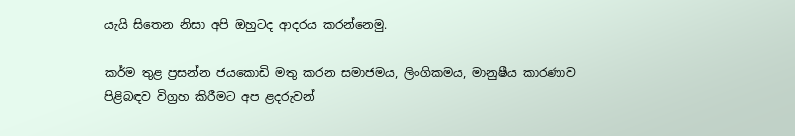යැයි සිතෙන නිසා අපි ඔහුටද ආදරය කරන්නෙමු.

කර්ම තුළ ප්‍රසන්න ජයකොඩි මතු කරන සමාජමය, ලිංගිකමය, මානුෂීය කාරණාව පිළිබඳව විග්‍රහ කිරීමට අප ළදරුවන්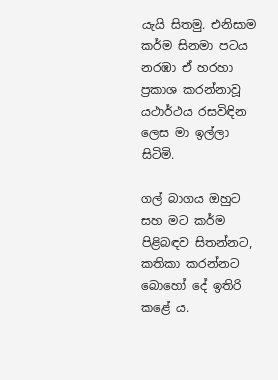යැයි සිතමු. එනිසාම කර්ම සිනමා පටය නරඹා ඒ හරහා ප්‍රකාශ කරන්නාවූ යථාර්ථය රසවිඳින ලෙස මා ඉල්ලා සිටිමි.

ගල් බාගය ඔහුට සහ මට කර්ම පිළිබඳව සිතන්නට, කතිකා කරන්නට බොහෝ දේ ඉතිරි කළේ ය.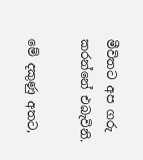මීවිතට අප ගරු කරන්නේ එබැවිනි.

මේ දකුණු අතට,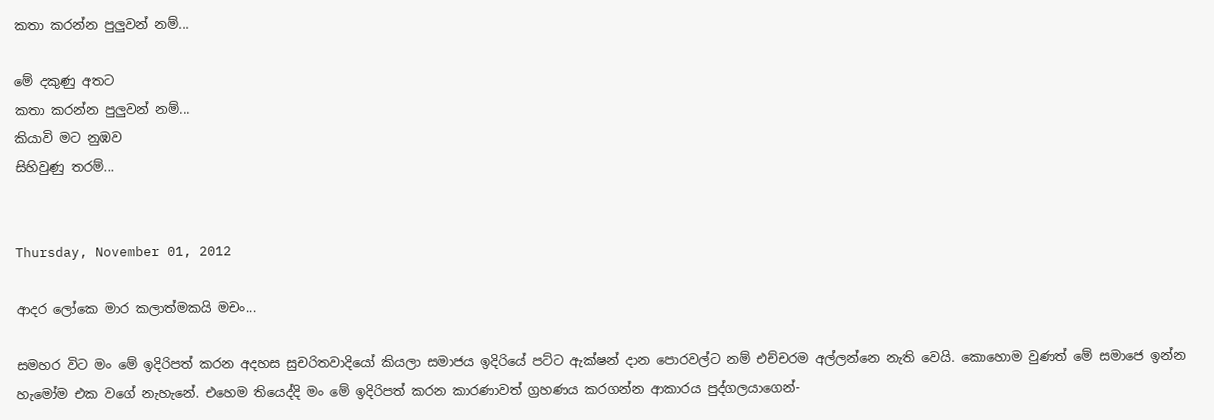කතා කරන්න පුලුවන් නම්...

මේ දකුණු අතට
කතා කරන්න පුලුවන් නම්...
කියාවි මට නුඹව
සිහිවුණු තරම්...


Thursday, November 01, 2012

ආදර ලෝකෙ මාර කලාත්මකයි මචං...

සමහර විට මං මේ ඉදිරිපත් කරන අදහස සුචරිතවාදියෝ කියලා සමාජය ඉදිරියේ පට්ට ඇක්ෂන් දාන පොරවල්ට නම් එච්චරම අල්ලන්නෙ නැති වෙයි. කොහොම වුණත් මේ සමාජෙ ඉන්න හැමෝම එක වගේ නැහැනේ. එහෙම තියෙද්දි මං මේ ඉදිරිපත් කරන කාරණාවත් ග්‍රහණය කරගන්න ආකාරය පුද්ගලයාගෙන්-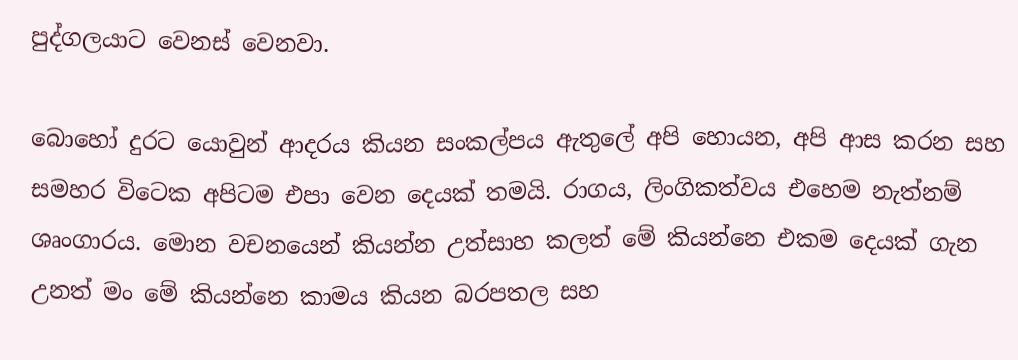පුද්ගලයාට වෙනස් වෙනවා.

බොහෝ දුරට යොවුන් ආදරය කියන සංකල්පය ඇතුලේ අපි හොයන, අපි ආස කරන සහ සමහර විටෙක අපිටම එපා වෙන දෙයක් තමයි. රාගය, ලිංගිකත්වය එහෙම නැත්නම් ශෘංගාරය. මොන වචනයෙන් කියන්න උත්සාහ කලත් මේ කියන්නෙ එකම දෙයක් ගැන උනත් මං මේ කියන්නෙ කාමය කියන බරපතල සහ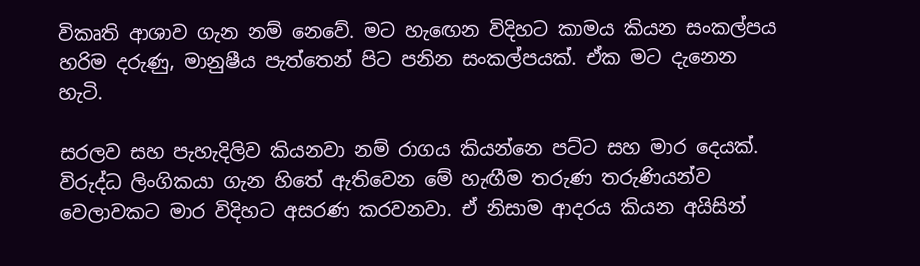විකෘති ආශාව ගැන නම් නෙවේ. මට හැඟෙන විදිහට කාමය කියන සංකල්පය හරිම දරුණු, මානුෂීය පැත්තෙන් පිට පනින සංකල්පයක්. ඒක මට දැනෙන හැටි.

සරලව සහ පැහැදිලිව කියනවා නම් රාගය කියන්නෙ පට්ට සහ මාර දෙයක්. විරුද්ධ ලිංගිකයා ගැන හිතේ ඇතිවෙන මේ හැඟීම තරුණ තරුණියන්ව වෙලාවකට මාර විදිහට අසරණ කරවනවා. ඒ නිසාම ආදරය කියන අයිසින්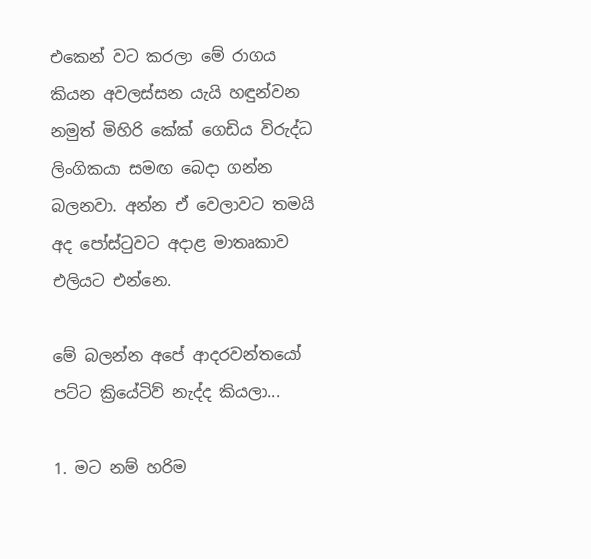එකෙන් වට කරලා මේ රාගය කියන අවලස්සන යැයි හඳුන්වන නමුත් මිහිරි කේක් ගෙඩිය විරුද්ධ ලිංගිකයා සමඟ බෙදා ගන්න බලනවා. අන්න ඒ වෙලාවට තමයි අද පෝස්ටුවට අදාළ මාතෘකාව එලියට එන්නෙ.

මේ බලන්න අපේ ආදරවන්තයෝ පට්ට ක්‍රියේටිව් නැද්ද කියලා...

1. මට නම් හරිම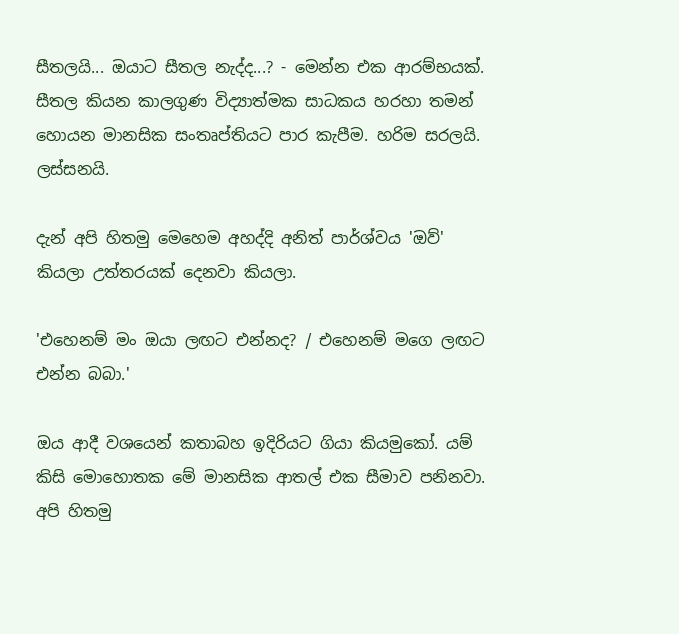සීතලයි... ඔයාට සීතල නැද්ද...? - මෙන්න එක ආරම්භයක්. සීතල කියන කාලගුණ විද්‍යාත්මක සාධකය හරහා තමන් හොයන මානසික සංතෘප්තියට පාර කැපීම. හරිම සරලයි. ලස්සනයි.

දැන් අපි හිතමු මෙහෙම අහද්දි අනිත් පාර්ශ්වය 'ඔව්' කියලා උත්තරයක් දෙනවා කියලා.

'එහෙනම් මං ඔයා ලඟට එන්නද? / එහෙනම් මගෙ ලඟට එන්න බබා.'

ඔය ආදී වශයෙන් කතාබහ ඉදිරියට ගියා කියමුකෝ. යම් කිසි මොහොතක මේ මානසික ආතල් එක සීමාව පනිනවා. අපි හිතමු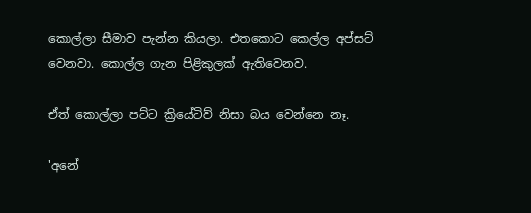කොල්ලා සීමාව පැන්න කියලා. එතකොට කෙල්ල අප්සට් වෙනවා. කොල්ල ගැන පිළිකුලක් ඇතිවෙනව.

ඒත් කොල්ලා පට්ට ක්‍රියේටිව් නිසා බය වෙන්නෙ නෑ.

'අනේ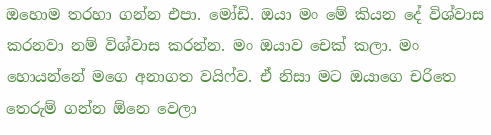ඔහොම තරහා ගන්න එපා. මෝඩි. ඔයා මං මේ කියන දේ විශ්වාස කරනවා නම් විශ්වාස කරන්න. මං ඔයාව චෙක් කලා. මං හොයන්නේ මගෙ අනාගත වයිෆ්ව. ඒ නිසා මට ඔයාගෙ චරිතෙ තෙරුම් ගන්න ඕනෙ වෙලා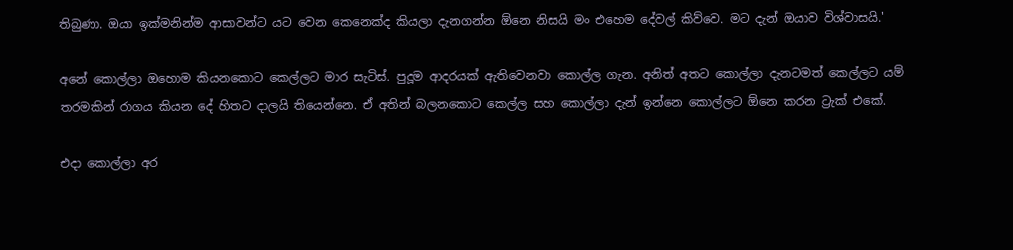තිබුණා. ඔයා ඉක්මනින්ම ආසාවන්ට යට වෙන කෙනෙක්ද කියලා දැනගන්න ඕනෙ නිසයි මං එහෙම දේවල් කිව්වෙ. මට දැන් ඔයාව විශ්වාසයි.'

අනේ කොල්ලා ඔහොම කියනකොට කෙල්ලට මාර සැටිස්. පුදූම ආදරයක් ඇතිවෙනවා කොල්ල ගැන. අනිත් අතට කොල්ලා දැනටමත් කෙල්ලට යම් තරමකින් රාගය කියන දේ හිතට දාලයි තියෙන්නෙ. ඒ අතින් බලනකොට කෙල්ල සහ කොල්ලා දැන් ඉන්නෙ කොල්ලට ඕනෙ කරන ට්‍රැක් එකේ.

එදා කොල්ලා අර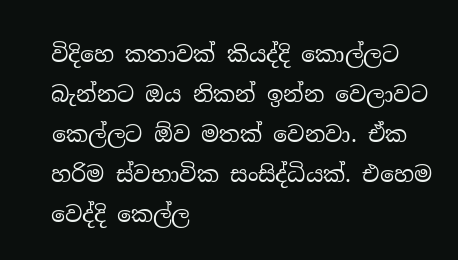විදිහෙ කතාවක් කියද්දි කොල්ලට බැන්නට ඔය නිකන් ඉන්න වෙලාවට කෙල්ලට ඕව මතක් වෙනවා. ඒක හරිම ස්වභාවික සංසිද්ධියක්. එහෙම වෙද්දි කෙල්ල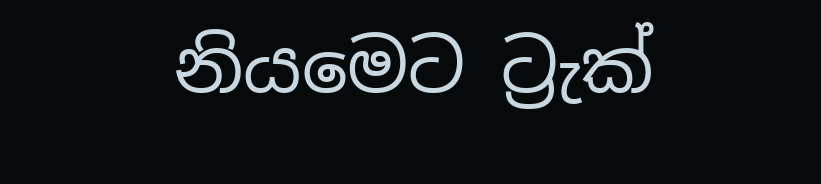නියමෙට ට්‍රැක්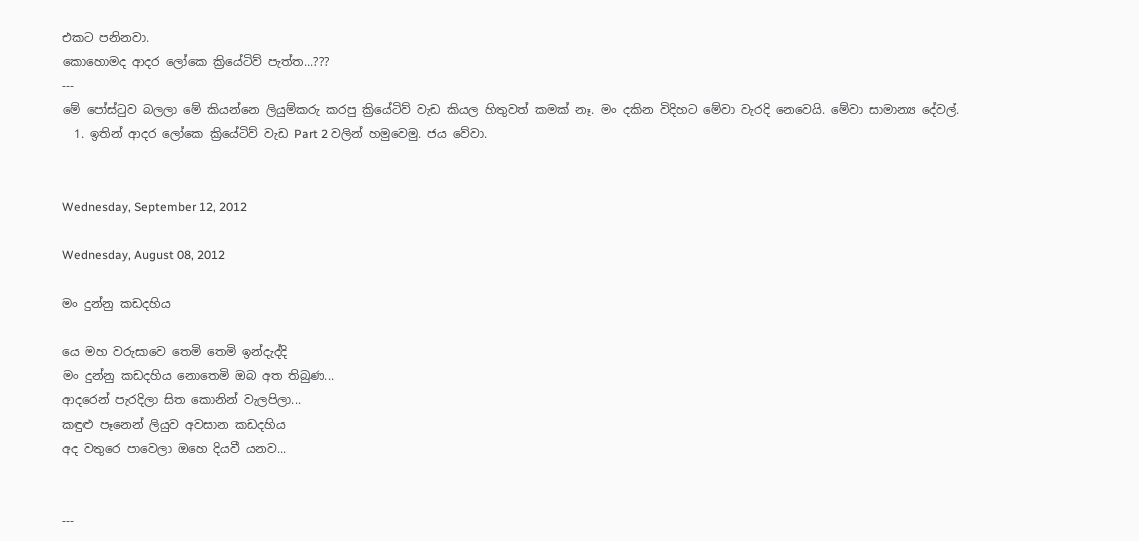එකට පනිනවා.
කොහොමද ආදර ලෝකෙ ක්‍රියේටිව් පැත්ත...???
---
මේ පෝස්ටුව බලලා මේ කියන්නෙ ලියුම්කරු කරපු ක්‍රියේටිව් වැඩ කියල හිතුවත් කමක් නෑ. මං දකින විදිහට මේවා වැරදි නෙවෙයි. මේවා සාමාන්‍ය දේවල්.
  1. ඉතින් ආදර ලෝකෙ ක්‍රියේටිව් වැඩ Part 2 වලින් හමුවෙමු. ජය වේවා.


Wednesday, September 12, 2012

Wednesday, August 08, 2012

මං දුන්නු කඩදහිය

යෙ මහ වරුසාවෙ තෙමි තෙමි ඉන්දැද්දි
මං දුන්නු කඩදහිය නොතෙමි ඔබ අත තිබුණ...
ආදරෙන් පැරදිලා සිත කොනින් වැලපිලා...
කඳුළු පෑනෙන් ලියුව අවසාන කඩදහිය
අද වතුරෙ පාවෙලා ඔහෙ දියවී යනව...


---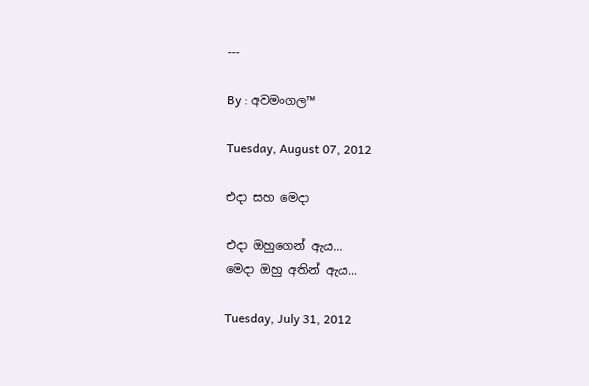---

By : අවමංගල™

Tuesday, August 07, 2012

එදා සහ මෙදා

එදා ඔහුගෙන් ඇය...
මෙදා ඔහු අතින් ඇය...

Tuesday, July 31, 2012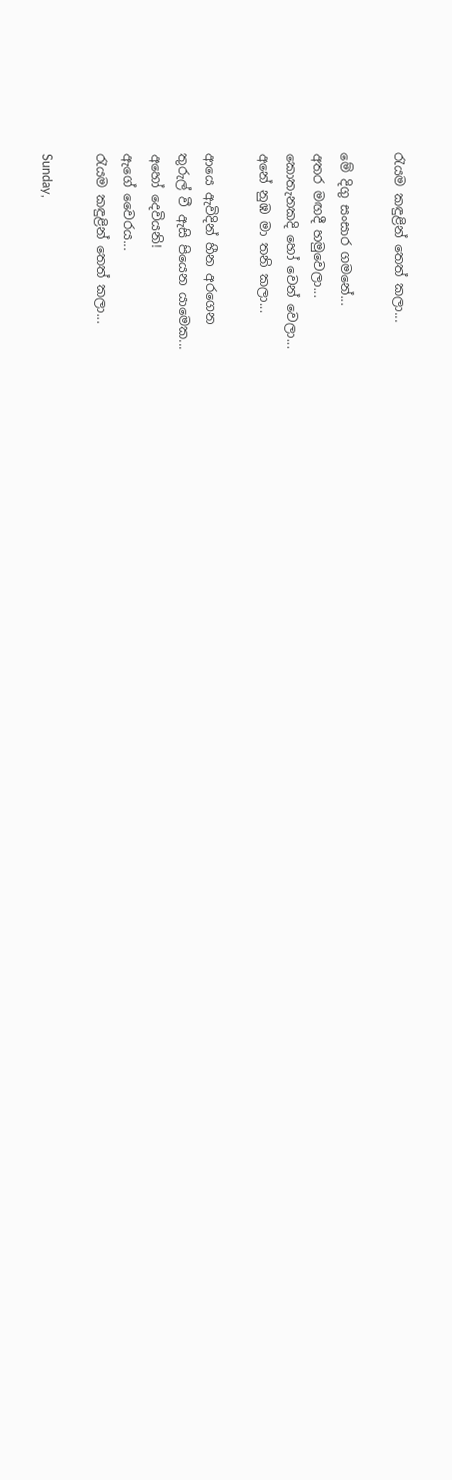රැයම කඳුළින් තෙත් කලා...

මේ දිගු සංසාර ගමනේ...
අතර මඟදී හමුවෙලා...
කොතැනකදි හෝ වෙන් වෙලා...
අනේ නුඹ මා තනි කලා...

ආයෙ ඇවිදින් හීන අරගෙන
තුරුල් වී ඇසි පියෙන යාමෙක...
අහෝ දෙවියනි!
ඇගේ වෛරය...
රැයම කඳුළින් තෙත් කලා...

Sunday,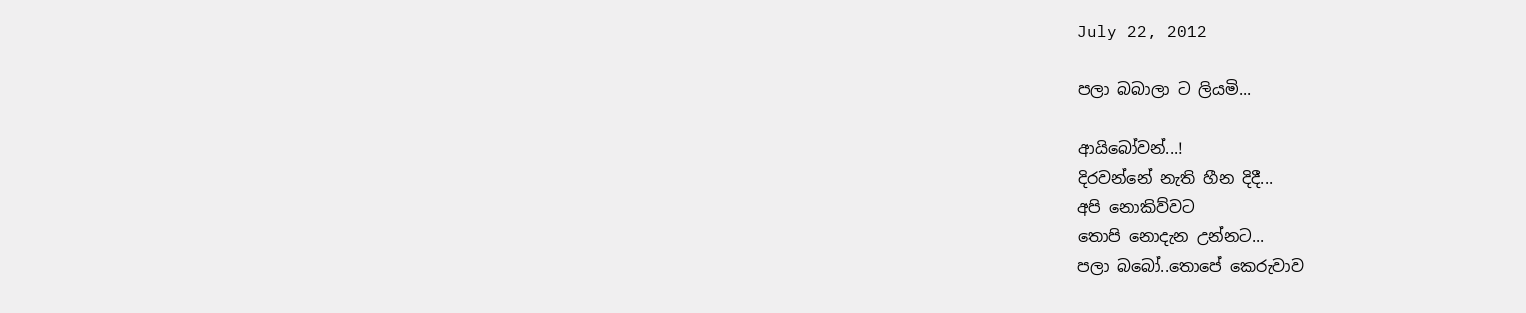July 22, 2012

පලා බබාලා ට ලියමි...

ආයිබෝවන්...!
දිරවන්නේ නැති හීන දිදී...
අපි නොකිව්වට
තොපි නොදැන උන්නට...
පලා බබෝ..තොපේ කෙරුවාව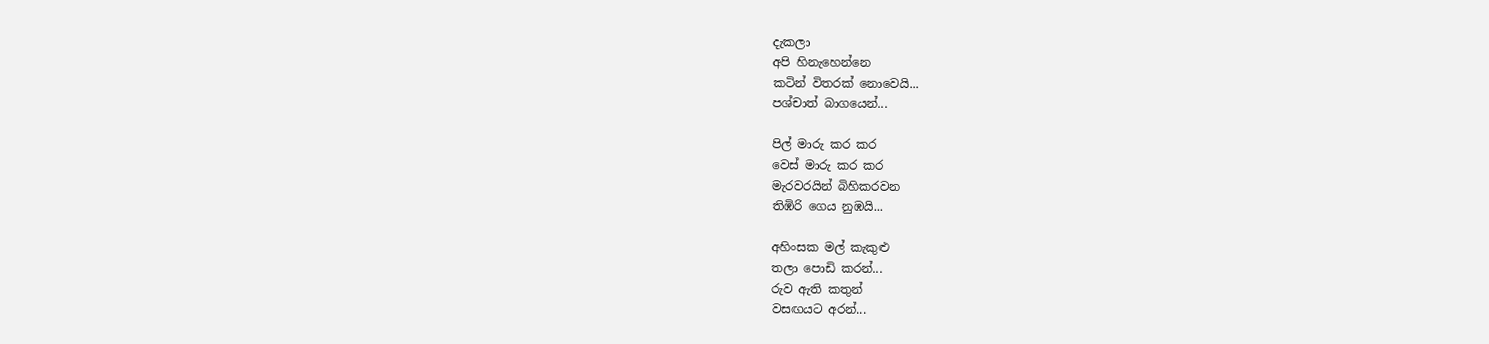දැකලා
අපි හිනැහෙන්නෙ
කටින් විතරක් නොවෙයි...
පශ්චාත් බාගයෙන්...

පිල් මාරු කර කර
වෙස් මාරු කර කර
මැරවරයින් බිහිකරවන
තිඹිරි ගෙය නුඹයි...

අහිංසක මල් කැකුළු
තලා පොඩි කරන්...
රුව ඇති කතුන්
වසඟයට අරන්...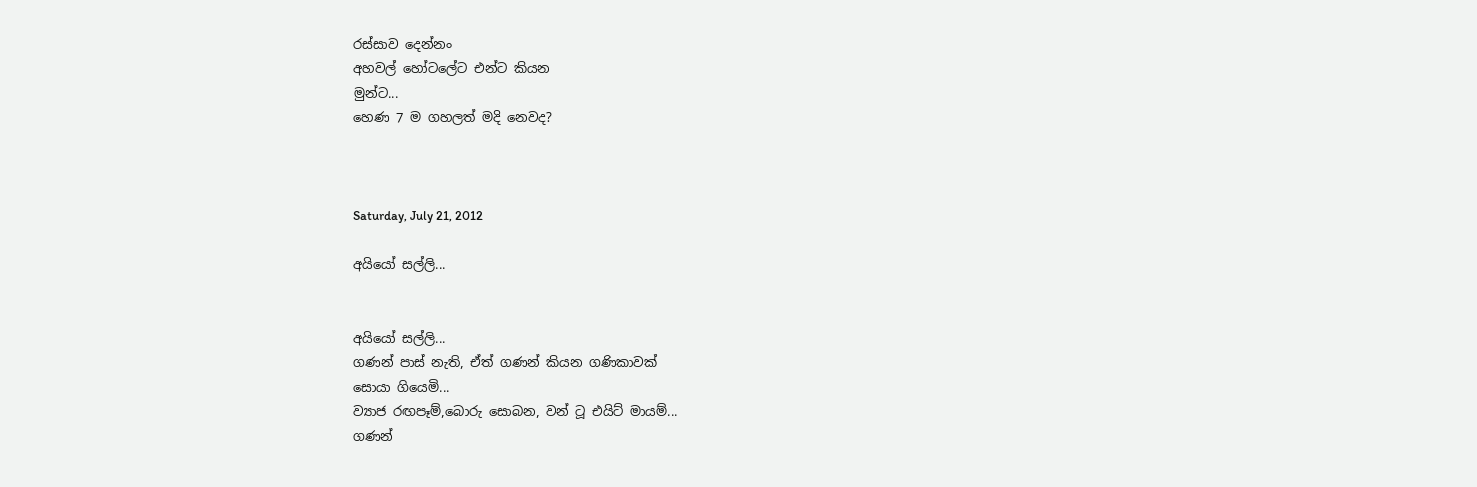රස්සාව දෙන්නං
අහවල් හෝටලේට එන්ට කියන
මුන්ට...
හෙණ 7 ම ගහලත් මදි නෙවද?



Saturday, July 21, 2012

අයියෝ සල්ලි...


අයියෝ සල්ලි...
ගණන් පාස් නැති, ඒත් ගණන් කියන ගණිකාවක්
සොයා ගියෙමි...
ව්‍යාජ රඟපෑම්,බොරු සොබන, වන් ටූ එයිට් මායම්...
ගණන්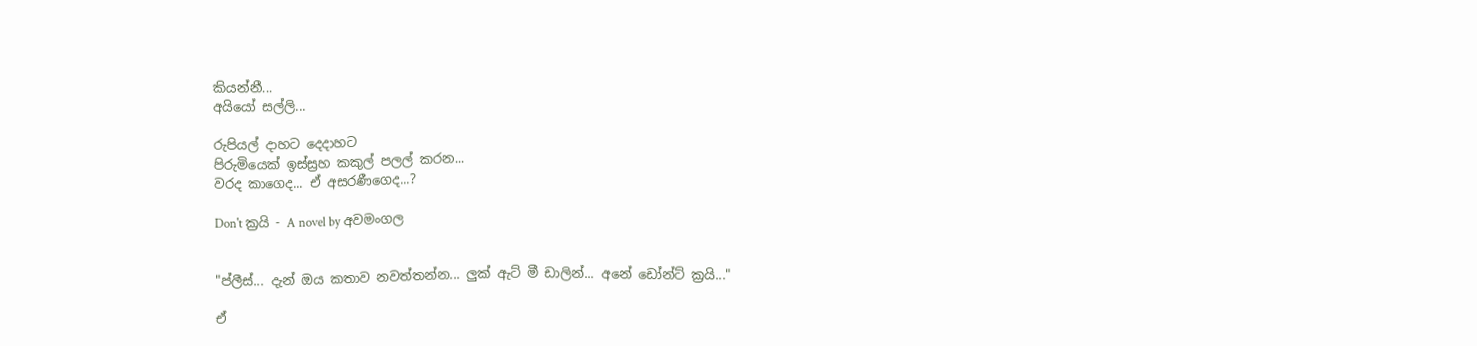කියන්නී...
අයියෝ සල්ලි...

රුපියල් දාහට දෙදාහට
පිරුමියෙක් ඉස්ස්‍රහ කකුල් පලල් කරන...
වරද කාගෙද... ඒ අසරණීගෙද...?

Don't ක්‍රයි - A novel by අවමංගල


"ප්ලීස්... දැන් ඔය කතාව නවත්තන්න... ලුක් ඇට් මී ඩාලින්... අනේ ඩෝන්ට් ක්‍රයි..."

ඒ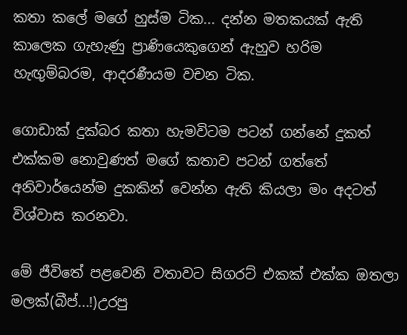කතා කලේ මගේ හුස්ම ටික... දන්න මතකයක් ඇති කාලෙක ගැහැණු ප්‍රාණියෙකුගෙන් ඇහුව හරිම හැඟුම්බරම, ආදරණීයම වචන ටික.

ගොඩාක් දුක්බර කතා හැමවිටම පටන් ගන්නේ දුකත් එක්කම නොවුණත් මගේ කතාව පටන් ගත්තේ අනිවාර්යෙන්ම දුකකින් වෙන්න ඇති කියලා මං අදටත් විශ්වාස කරනවා.

මේ ජීවිතේ පළවෙනි වතාවට සිගරට් එකක් එක්ක ඔතලා මලක්(බීප්...!)උරපු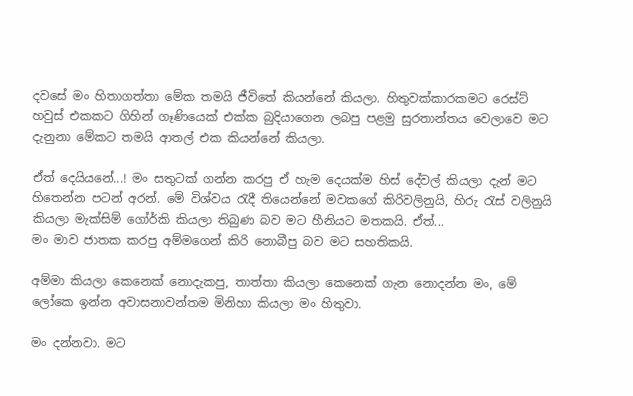දවසේ මං හිතාගත්තා මේක තමයි ජීවිතේ කියන්නේ කියලා. හිතුවක්කාරකමට රෙස්ට් හවුස් එකකට ගිහින් ගෑණියෙක් එක්ක බුදියාගෙන ලබපු පළමු සුරතාන්තය වෙලාවෙ මට දැනුනා මේකට තමයි ආතල් එක කියන්නේ කියලා.

ඒත් දෙයියනේ...! මං සතුටක් ගන්න කරපු ඒ හැම දෙයක්ම හිස් දේවල් කියලා දැන් මට හිතෙන්න පටන් අරන්. මේ විශ්වය රැදී තියෙන්නේ මවකගේ කිරිවලිනුයි, හිරු රැස් වලිනුයි කියලා මැක්සිම් ගෝර්කි කියලා තිබුණ බව මට හීනියට මතකයි. ඒත්...
මං මාව ජාතක කරපු අම්මගෙන් කිරි නොබීපු බව මට සහතිකයි.

අම්මා කියලා කෙනෙක් නොදැකපු, තාත්තා කියලා කෙනෙක් ගැන නොදන්න මං, මේ ලෝකෙ ඉන්න අවාසනාවන්තම මිනිහා කියලා මං හිතුවා.

මං දන්නවා. මට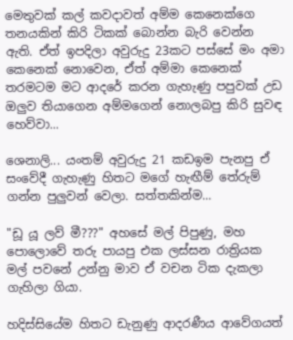මෙතුවක් කල් කවදාවත් අම්ම කෙනෙක්ගෙ තනයකින් කිරි ටිකක් බොන්න බැරි වෙන්න ඇති. ඒත් ඉපදිලා අවුරුදු 23කට පස්සේ මං අමා කෙනෙක් නොවෙන, ඒත් අම්මා කෙනෙක් තරමටම මට ආදරේ කරන ගැහැණු පපුවක් උඩ ඔලුව තියාගෙන අම්මගෙන් නොලබපු කිරි සුවඳ හෙව්වා...

ශෙනාලි... යංතම් අවුරුදු 21 කඩඉම පැනපු ඒ සංවේදී ගැහැණු හිතට මගේ හැඟීම් තේරුම් ගන්න පුලුවන් වෙලා. සත්තකින්ම...

"ඩූ යූ ලව් මී???" අහසේ මල් පිපුණු, මහ පොලොවේ තරු පායපු එක ලස්සන රාත්‍රියක මල් පවනේ උන්නු මාව ඒ වචන ටික දැකලා ගැහිලා ගියා.

හදිස්සියේම හිතට ඩැනුණු ආදරණීය ආවේගයත්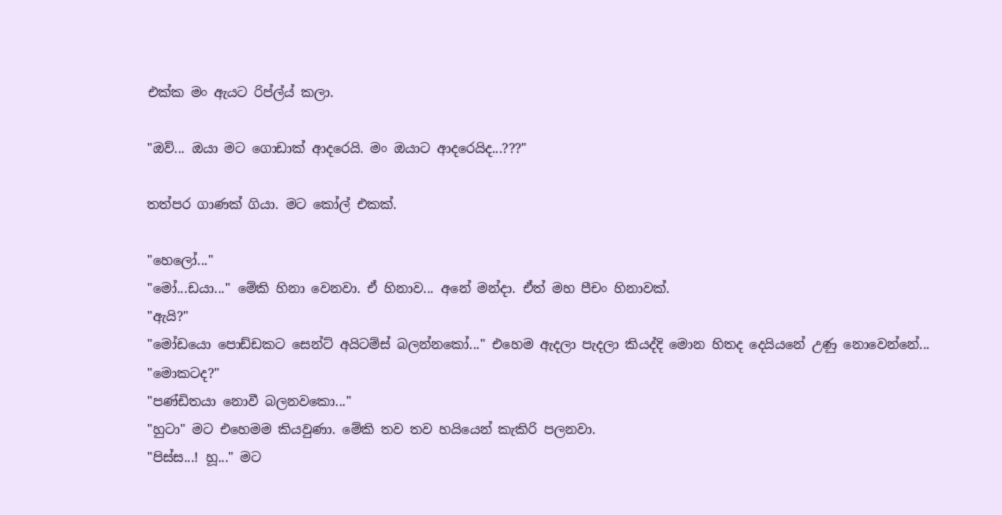එක්ක මං ඇයට රිප්ල්ය් කලා.

"ඔව්... ඔයා මට ගොඩාක් ආදරෙයි. මං ඔයාට ආදරෙයිද...???"

තත්පර ගාණක් ගියා. මට කෝල් එකක්.

"හෙලෝ..."
"මෝ...ඩයා..." මේකි හිනා වෙනවා. ඒ හිනාව... අනේ මන්දා. ඒත් මහ පීචං හිනාවක්.
"ඇයි?"
"මෝඩයො පොඩ්ඩකට සෙන්ට් අයිටම්ස් බලන්නකෝ..." එහෙම ඇදලා පැදලා කියද්දි මොන හිතද දෙයියනේ උණු නොවෙන්නේ...
"මොකටද?"
"පණ්ඩිතයා නොවී බලනවකො..."
"හුටා" මට එහෙමම කියවුණා. මේකි තව තව හයියෙන් කැකිරි පලනවා.
"පිස්ස...! හූ..." මට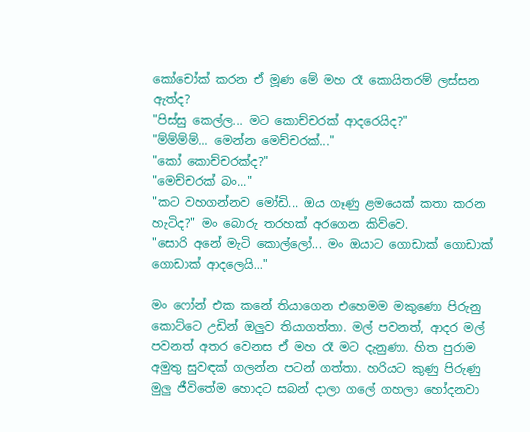කෝචෝක් කරන ඒ මූණ මේ මහ රෑ කොයිතරම් ලස්සන ඇත්ද?
"පිස්සු කෙල්ල... මට කොච්චරක් ආදරෙයිද?"
"ම්ම්ම්ම්... මෙන්න මෙච්චරක්..."
"කෝ කොච්චරක්ද?"
"මෙච්චරක් බං..."
"කට වහගන්නව මෝඩි... ඔය ගෑණු ළමයෙක් කතා කරන හැටිද?" මං බොරු තරහක් අරගෙන කිව්වෙ.
"සොරි අනේ මැටි කොල්ලෝ... මං ඔයාට ගොඩාක් ගොඩාක් ගොඩාක් ආදලෙයි..."

මං ෆෝන් එක කනේ තියාගෙන එහෙමම මකුණො පිරුනු කොට්ටෙ උඩින් ඔලුව තියාගත්තා. මල් පවනත්, ආදර මල් පවනත් අතර වෙනස ඒ මහ රෑ මට දැනුණා. හිත පුරාම අමුතු සුවඳක් ගලන්න පටන් ගත්තා. හරියට කුණු පිරුණු මුලු ජීවිතේම හොදට සබන් දාලා ගලේ ගහලා හෝදනවා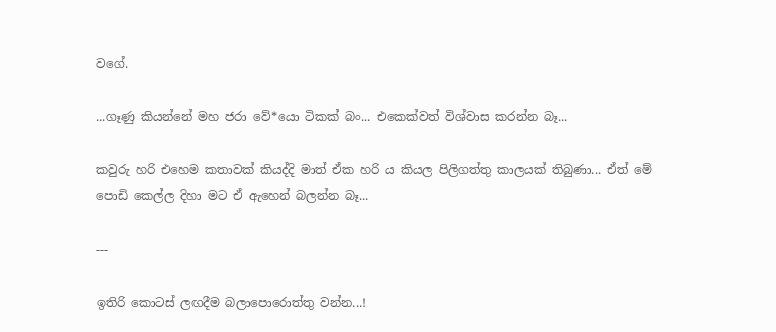වගේ.

...ගෑණු කියන්නේ මහ ජරා වේ*යො ටිකක් බං... එකෙක්වත් විශ්වාස කරන්න බෑ...

කවුරු හරි එහෙම කතාවක් කියද්දි මාත් ඒක හරි ය කියල පිලිගත්තු කාලයක් තිබුණා... ඒත් මේ පොඩි කෙල්ල දිහා මට ඒ ඇහෙන් බලන්න බෑ...

---

ඉතිරි කොටස් ලඟදීම බලාපොරොත්තු වන්න...!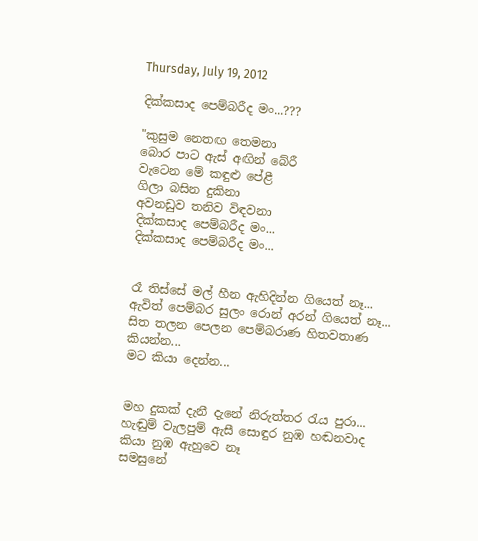Thursday, July 19, 2012

දික්කසාද පෙම්බරීද මං...???

"කුසුම නෙතඟ තෙමනා
බොර පාට ඇස් අඟින් බේරී
වැටෙන මේ කඳුළු පේළී
ගිලා බසින දුකිනා
අවනඩුව තනිව විඳවනා
දික්කසාද පෙම්බරීද මං...
දික්කසාද පෙම්බරීද මං...


රෑ තිස්සේ මල් හීන ඇහිදින්න ගියෙත් නෑ...
ඇවිත් පෙම්බර සුලං රොන් අරන් ගියෙත් නෑ...
සිත තලන පෙලන පෙම්බරාණ හිතවතාණ කියන්න...
මට කියා දෙන්න...


මහ දුකක් දැනී දැනේ නිරුත්තර රැය පුරා...
හැඬුම් වැලපුම් ඇසී සොඳුර නුඹ හඬනවාද
කියා නුඹ ඇහුවෙ නෑ
සමසුනේ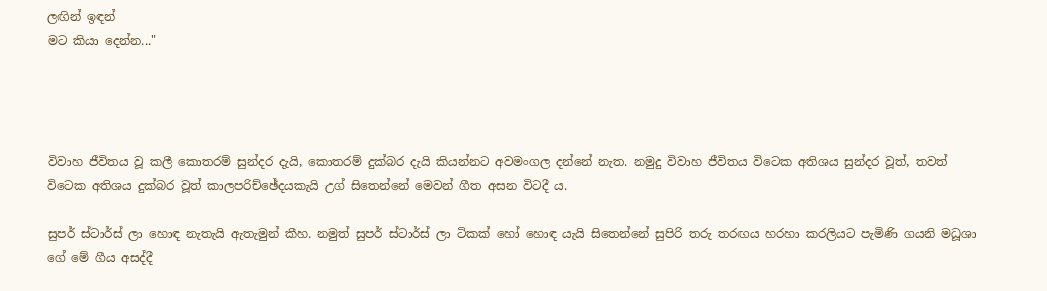ලඟින් ඉඳන්
මට කියා දෙන්න..."




විවාහ ජීවිතය වූ කලී කොතරම් සුන්දර දැයි, කොතරම් දුක්බර දැයි කියන්නට අවමංගල දන්නේ නැත. නමුදු විවාහ ජීවිතය විටෙක අතිශය සුන්දර වූත්, තවත් විටෙක අතිශය දුක්බර වූත් කාලපරිච්ඡේදයකැයි උග් සිතෙන්නේ මෙවන් ගීත අසන විටදී ය.

සුපර් ස්ටාර්ස් ලා හොඳ නැතැයි ඇතැමුන් කීහ. නමුත් සුපර් ස්ටාර්ස් ලා ටිකක් හෝ හොඳ යැයි සිතෙන්නේ සුපිරි තරු තරඟය හරහා කරලියට පැමිණි ගයනි මධූශා ගේ මේ ගීය අසද්දී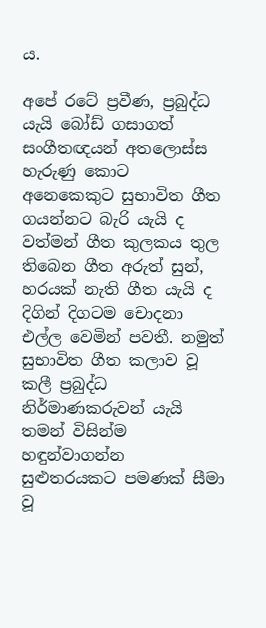ය.

අපේ රටේ ප්‍රවීණ, ප්‍රබුද්ධ යැයි බෝඩ් ගසාගත් සංගීතඥයන් අතලොස්ස හැරුණු කොට අනෙකෙකුට සුභාවිත ගීත ගයන්නට බැරි යැයි ද වත්මන් ගීත කුලකය තුල තිබෙන ගීත අරුත් සුන්, හරයක් නැති ගීත යැයි ද දිගින් දිගටම චොදනා එල්ල වෙමින් පවතී. නමුත් සුභාවිත ගීත කලාව වූ කලී ප්‍රබුද්ධ නිර්මාණකරුවන් යැයි තමන් විසින්ම හඳුන්වාගන්න සුළුතරයකට පමණක් සීමා වූ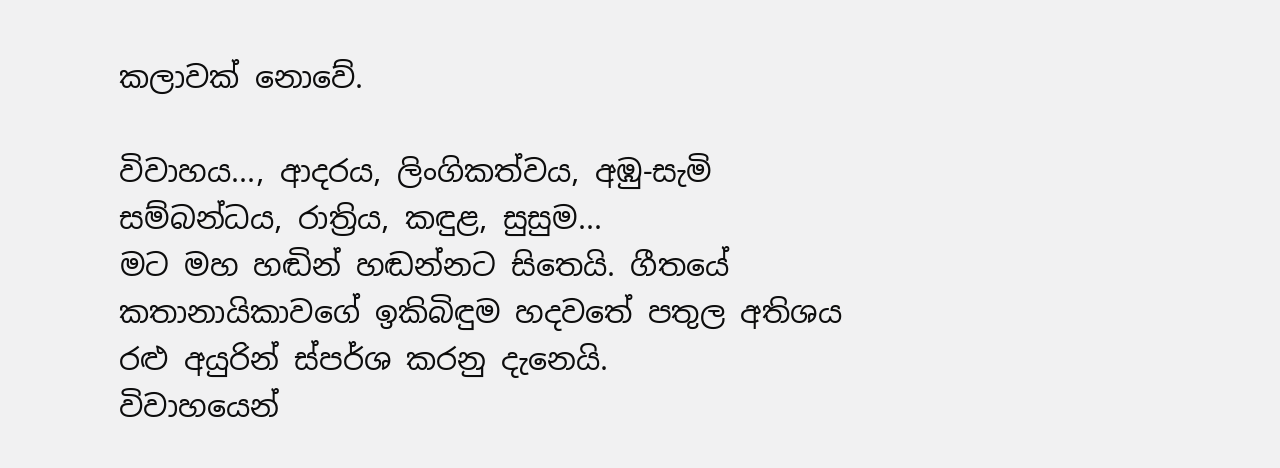කලාවක් නොවේ.

විවාහය..., ආදරය, ලිංගිකත්වය, අඹු-සැමි සම්බන්ධය, රාත්‍රිය, කඳුළ, සුසුම...
මට මහ හඬින් හඬන්නට සිතෙයි. ගීතයේ කතානායිකාවගේ ඉකිබිඳුම හදවතේ පතුල අතිශය රළු අයුරින් ස්පර්ශ කරනු දැනෙයි.
විවාහයෙන්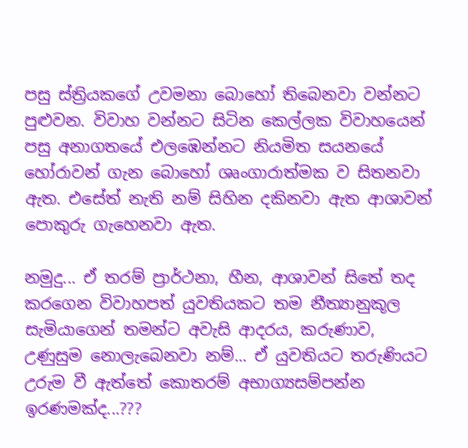පසු ස්ත්‍රියකගේ උවමනා බොහෝ තිබෙනවා වන්නට පුළුවන. විවාහ වන්නට සිටින කෙල්ලක විවාහයෙන් පසු අනාගතයේ එලඹෙන්නට නියමිත සයනයේ හෝරාවන් ගැන බොහෝ ශෘංගාරාත්මක ව සිතනවා ඇත. එසේත් නැති නම් සිහින දකිනවා ඇත ආශාවන් පොකුරු ගැහෙනවා ඇත.

නමුදු... ඒ තරම් ප්‍රාර්ථනා, හීන, ආශාවන් සිතේ තද කරගෙන විවාහපත් යුවතියකට තම නීත්‍යානුකූල සැමියාගෙන් තමන්ට අවැසි ආදරය, කරුණාව, උණුසුම නොලැබෙනවා නම්... ඒ යුවතියට තරුණියට උරුම වී ඇත්තේ කොතරම් අභාග්‍යසම්පන්න ඉරණමක්ද...???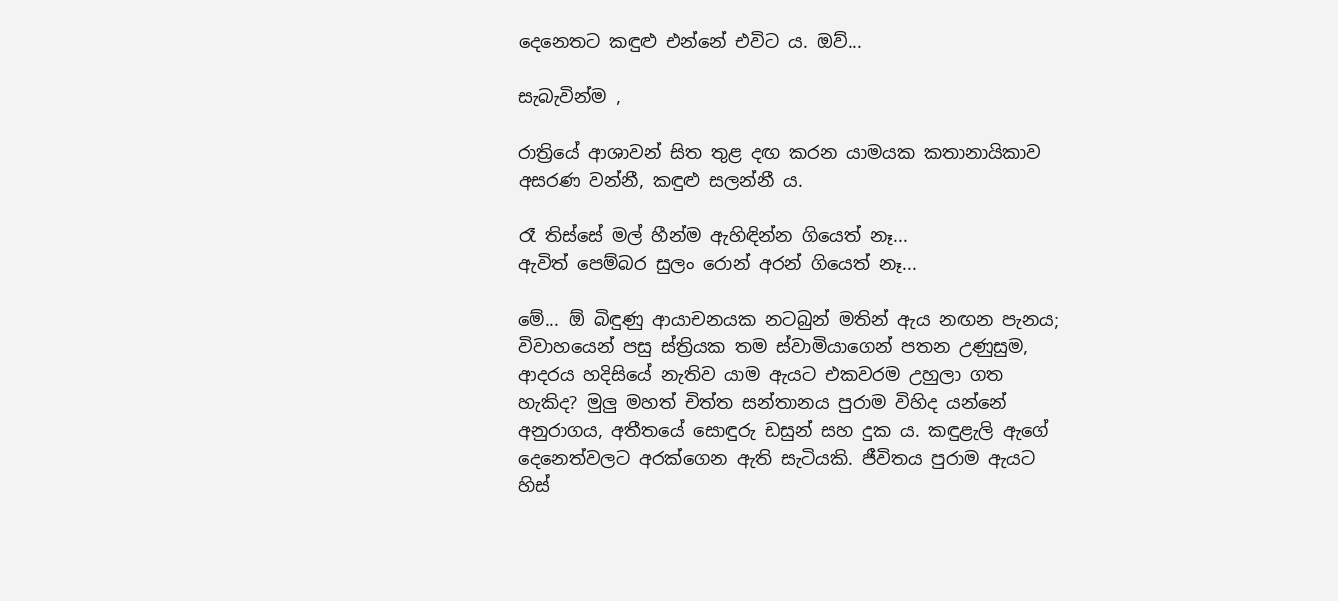දෙනෙතට කඳුළු එන්නේ එවිට ය. ඔව්...

සැබැවින්ම ,

රාත්‍රියේ ආශාවන් සිත තුළ දඟ කරන යාමයක කතානායිකාව අසරණ වන්නී, කඳුළු සලන්නී ය.

රෑ තිස්සේ මල් හීන්ම ඇහිඳින්න ගියෙත් නෑ...
ඇවිත් පෙම්බර සුලං රොන් අරන් ගියෙත් නෑ...

මේ... ඕ බිඳුණු ආයාචනයක නටබුන් මතින් ඇය නඟන පැනය; විවාහයෙන් පසු ස්ත්‍රියක තම ස්වාමියාගෙන් පතන උණුසුම, ආදරය හදිසියේ නැතිව යාම ඇයට එකවරම උහුලා ගත හැකිද? මුලු මහත් චිත්ත සන්තානය පුරාම විහිද යන්නේ අනුරාගය, අතීතයේ සොඳුරු ඩසුන් සහ දුක ය. කඳුළැලි ඇගේ දෙනෙත්වලට අරක්ගෙන ඇති සැටියකි. ජීවිතය පුරාම ඇයට හිස්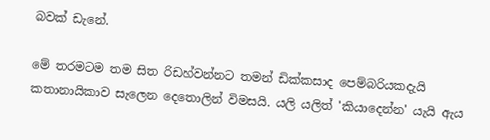බවක් ඩැනේ.

මේ තරමටම තම සිත රිඩහ්වන්නට තමන් ඩික්කසාද පෙම්බරියකදැයි කතානායිකාව සැලෙන දෙතොලින් විමසයි. යලි යලිත් 'කියාදෙන්න' යැයි ඇය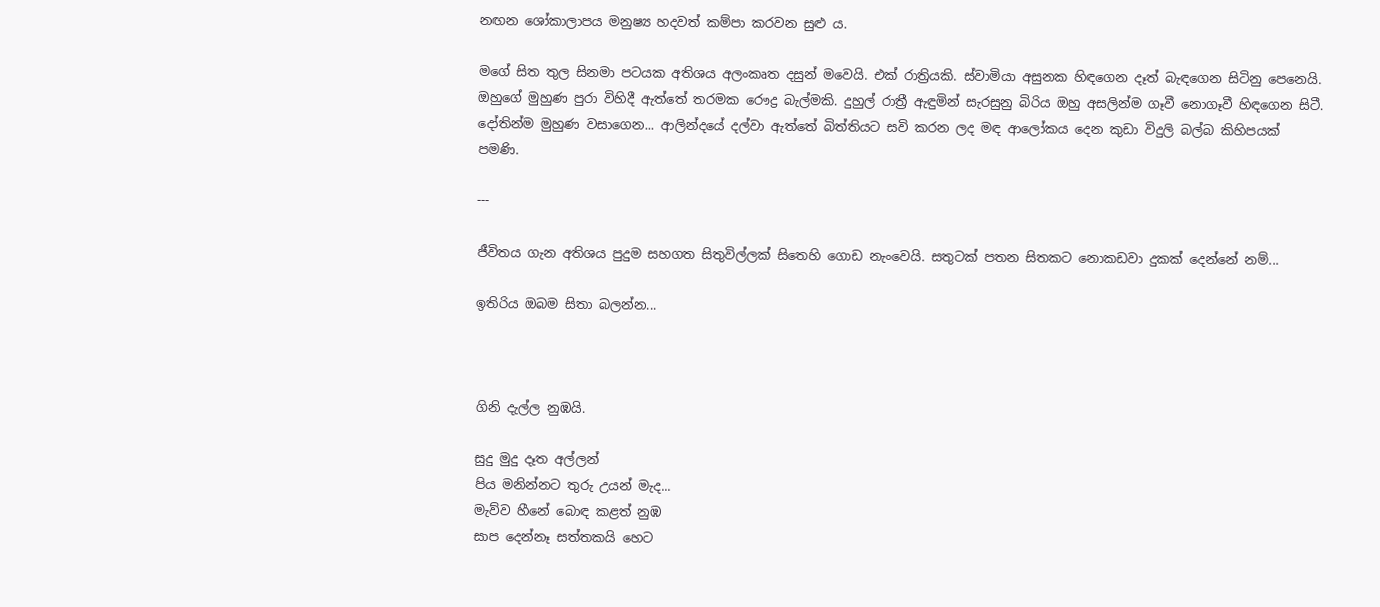නඟන ශෝකාලාපය මනුෂ්‍ය හදවත් කම්පා කරවන සුළු ය.

මගේ සිත තුල සිනමා පටයක අතිශය අලංකෘත දසුන් මවෙයි. එක් රාත්‍රියකි. ස්වාමියා අසුනක හිඳගෙන දෑත් බැඳගෙන සිටිනු පෙනෙයි. ඔහුගේ මුහුණ පුරා විහිදී ඇත්තේ තරමක රෞද්‍ර බැල්මකි. දුහුල් රාත්‍රී ඇඳුමින් සැරසුනු බිරිය ඔහු අසලින්ම ගෑවී නොගෑවී හිඳගෙන සිටී. දෝතින්ම මුහුණ වසාගෙන... ආලින්දයේ දල්වා ඇත්තේ බිත්තියට සවි කරන ලද මඳ ආලෝකය දෙන කුඩා විදුලි බල්බ කිහිපයක් පමණි.

---

ජීවිතය ගැන අතිශය පුදුම සහගත සිතුවිල්ලක් සිතෙහි ගොඩ නැංවෙයි. සතුටක් පතන සිතකට නොකඩවා දුකක් දෙන්නේ නම්...

ඉතිරිය ඔබම සිතා බලන්න...



ගිනි දැල්ල නුඹයි.

සුදු මුදු දෑත අල්ලන්
පිය මනින්නට තුරු උයන් මැද...
මැව්ව හීනේ බොඳ කළත් නුඹ
සාප දෙන්නෑ සත්තකයි හෙට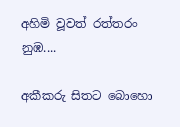අහිමි වූවත් රත්තරං නුඹ....

අකීකරු සිතට බොහො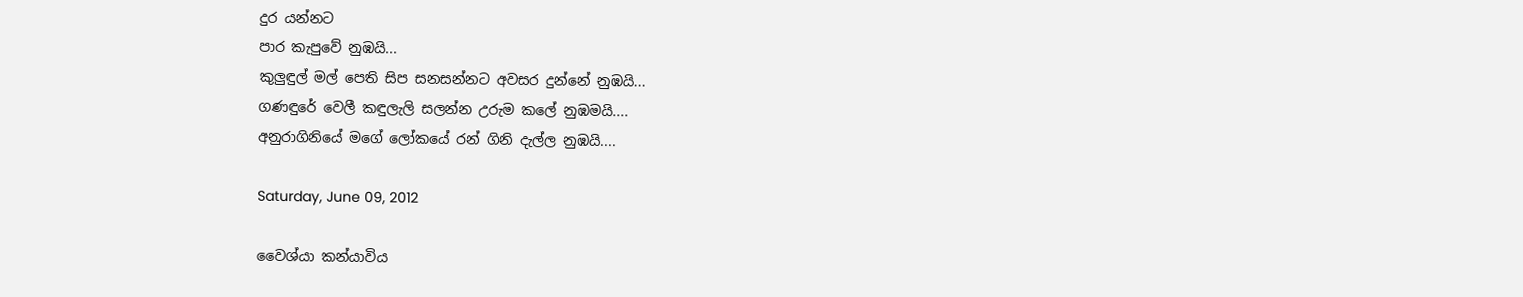දුර යන්නට
පාර කැපුවේ නුඹයි...
කුලුඳුල් මල් පෙති සිප සනසන්නට අවසර දුන්නේ නුඹයි...
ගණඳුරේ වෙලී කඳුලැලි සලන්න උරුම කලේ නුඹමයි....
අනුරාගිනියේ මගේ ලෝකයේ රන් ගිනි දැල්ල නුඹයි....

Saturday, June 09, 2012

වෛශ්යා කන්යාවිය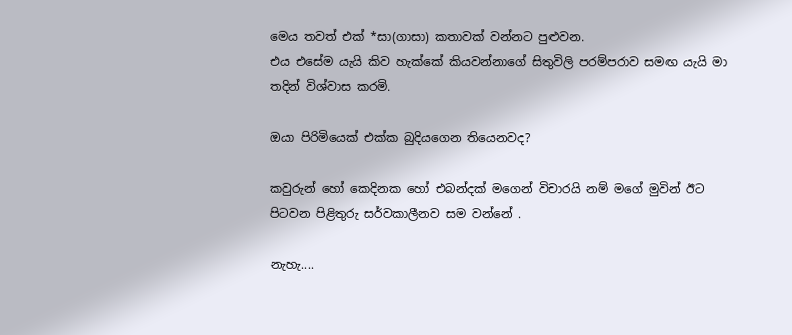මෙය තවත් එක් *සා(ගාසා) කතාවක් වන්නට පුළුවන.
එය එසේම යැයි කිව හැක්කේ කියවන්නාගේ සිතුවිලි පරම්පරාව සමඟ යැයි මා තදින් විශ්වාස කරමි.

ඔයා පිරිමියෙක් එක්ක බුදියගෙන තියෙනවද?

කවුරුන් හෝ කෙදිනක හෝ එබන්දක් මගෙන් විචාරයි නම් මගේ මුවින් ඊට පිටවන පිළිතුරු සර්වකාලීනව සම වන්නේ .

නැහැ....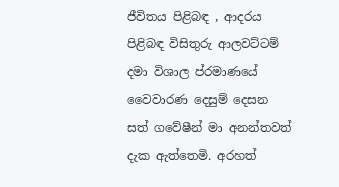ජීවිතය පිළිබඳ , ආදරය පිළිබඳ විසිතුරු ආලවට්ටම් දමා විශාල ප්රමාණයේ වෛවාරණ දෙසුම් දෙසන සත් ගවේෂීන් මා අනන්තවත් දැක ඇත්තෙමි. අරහත්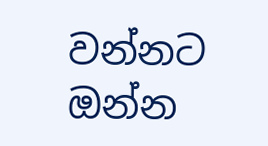වන්නට ඔන්න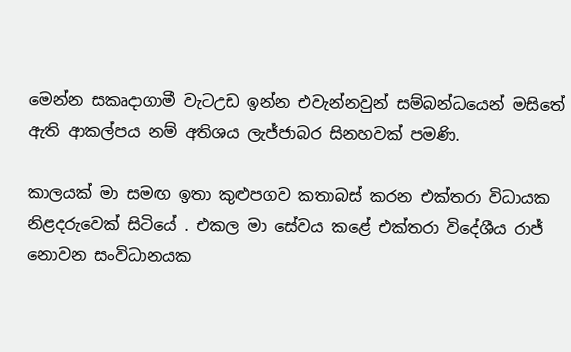මෙන්න සකෘදාගාමී වැටඋඩ ඉන්න එවැන්නවුන් සම්බන්ධයෙන් මසිතේ ඇති ආකල්පය නම් අතිශය ලැජ්ජාබර සිනහවක් පමණි.

කාලයක් මා සමඟ ඉතා කුළුපගව කතාබස් කරන එක්තරා විධායක නිළදරුවෙක් සිටියේ . එකල මා සේවය කළේ එක්තරා විදේශීය රාජ් නොවන සංවිධානයක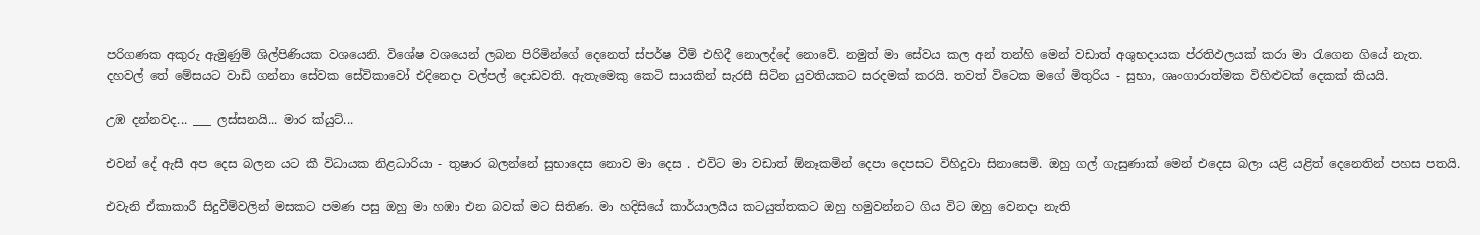පරිගණක අකුරු ඇමුණුම් ශිල්පිණියක වශයෙනි. විශේෂ වශයෙන් ලබන පිරිමින්ගේ දෙනෙත් ස්පර්ෂ වීම් එහිදී නොලද්දේ නොවේ. නමුත් මා සේවය කල අන් තන්හි මෙන් වඩාත් අශුභදායක ප්රතිඵලයක් කරා මා රැගෙන ගියේ නැත.
දහවල් තේ මේසයට වාඩි ගන්නා සේවක සේවිකාවෝ එදිනෙදා වල්පල් දොඩවති. ඇතැමෙකු කෙටි සායකින් සැරසී සිටින යුවතියකට සරදමක් කරයි. තවත් විටෙක මගේ මිතුරිය - සුභා, ශෘංගාරාත්මක විහිළුවක් දෙකක් කියයි.

උඹ දන්නවද... ___ ලස්සනයි... මාර ක්යුට්...

එවන් දේ ඇසී අප දෙස බලන යට කී විධායක නිළධාරියා - තුෂාර බලන්නේ සුභාදෙස නොව මා දෙස . එවිට මා වඩාත් ඕනෑකමින් දෙපා දෙපසට විහිදුවා සිනාසෙමි. ඔහු ගල් ගැසුණාක් මෙන් එදෙස බලා යළි යළිත් දෙනෙතින් පහස පතයි.

එවැනි ඒකාකාරී සිදුවීම්වලින් මසකට පමණ පසු ඔහු මා හඹා එන බවක් මට සිතිණ. මා හදිසියේ කාර්යාලයීය කටයුත්තකට ඔහු හමුවන්නට ගිය විට ඔහු වෙනදා නැති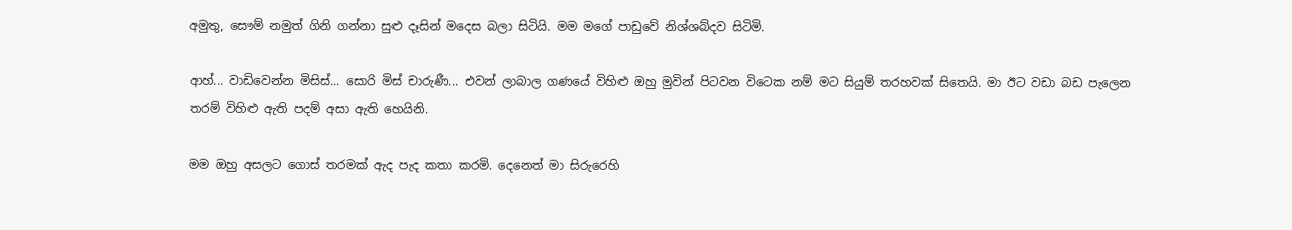අමුතු, සෞම් නමුත් ගිනි ගන්නා සුළු දෑසින් මදෙස බලා සිටියි. මම මගේ පාඩුවේ නිශ්ශබ්දව සිටිමි.

ආහ්... වාඩිවෙන්න මිසිස්... සොරි මිස් චාරුණී... එවන් ලාබාල ගණයේ විහිළු ඔහු මුවින් පිටවන විටෙක නම් මට සියුම් තරහවක් සිතෙයි. මා ඊට වඩා බඩ පැලෙන තරම් විහිළු ඇති පදම් අසා ඇති හෙයිනි.

මම ඔහු අසලට ගොස් තරමක් ඇද පැද කතා කරමි. දෙනෙත් මා සිරුරෙහි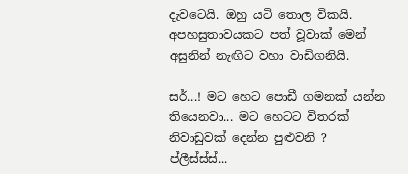දැවටෙයි. ඔහු යටි තොල විකයි. අපහසුතාවයකට පත් වූවාක් මෙන් අසුනින් නැඟිට වහා වාඩිගනියි.

සර්...! මට හෙට පොඩී ගමනක් යන්න තියෙනවා... මට හෙටට විතරක් නිවාඩුවක් දෙන්න පුළුවනි ? ප්ලීස්ස්ස්...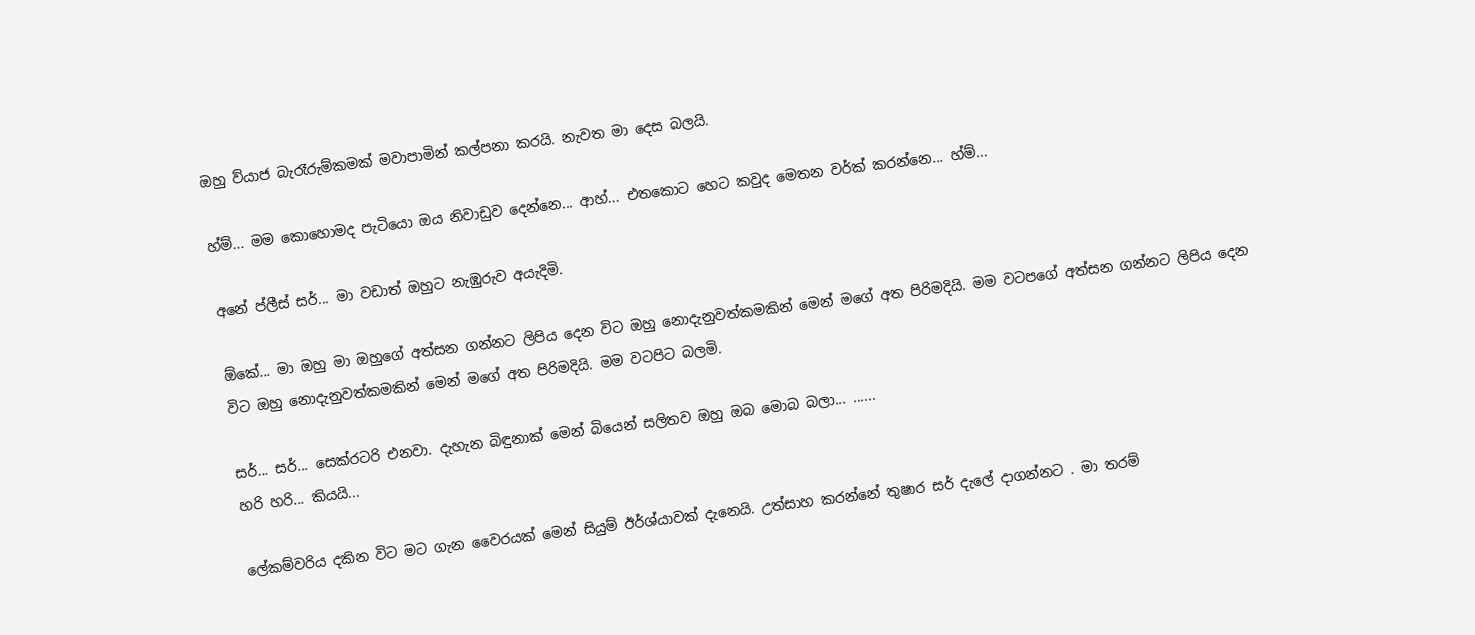ඔහු ව්යාජ බැරෑරුම්කමක් මවාපාමින් කල්පනා කරයි. නැවත මා දෙස බලයි.

හ්ම්... මම කොහොමද පැටියො ඔය නිවාඩුව දෙන්නෙ... ආහ්... එතකොට හෙට කවුද මෙතන වර්ක් කරන්නෙ... හ්ම්...

අනේ ප්ලීස් සර්... මා වඩාත් ඔහුට නැඹුරුව අයැදිමි.

ඕකේ... මා ඔහු මා ඔහුගේ අත්සන ගන්නට ලිපිය දෙන විට ඔහු නොදැනුවත්කමකින් මෙන් මගේ අත පිරිමදියි. මම වටපගේ අත්සන ගන්නට ලිපිය දෙන විට ඔහු නොදැනුවත්කමකින් මෙන් මගේ අත පිරිමදියි. මම වටපිට බලමි.

සර්... සර්... සෙක්රටරි එනවා. දැහැන බිඳුනාක් මෙන් බියෙන් සලිතව ඔහු ඔබ මොබ බලා... ......
හරි හරි... කියයි...

ලේකම්වරිය දකින විට මට ගැන වෛරයක් මෙන් සියුම් ඊර්ශ්යාවක් දැනෙයි. උත්සාහ කරන්නේ තුෂාර සර් දැලේ දාගන්නට . මා තරම්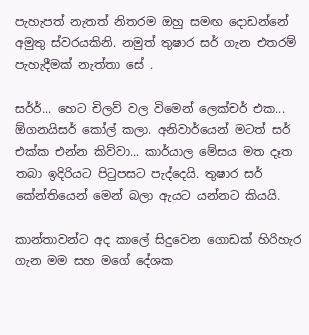පැහැපත් නැතත් නිතරම ඔහු සමඟ දොඩන්නේ අමුතු ස්වරයකිනි. නමුත් තුෂාර සර් ගැන එතරම් පැහැදීමක් නැත්තා සේ .

සර්ර්... හෙට චිලව් වල විමෙන් ලෙක්චර් එක... ඕගනයිසර් කෝල් කලා. අනිවාර්යෙන් මටත් සර් එක්ක එන්න කිව්වා... කාර්යාල මේසය මත දෑත තබා ඉදිරියට පිටුපසට පැද්දෙයි. තුෂාර සර් කේන්තියෙන් මෙන් බලා ඇයට යන්නට කියයි.

කාන්තාවන්ට අද කාලේ සිදුවෙන ගොඩක් හිරිහැර ගැන මම සහ මගේ දේශක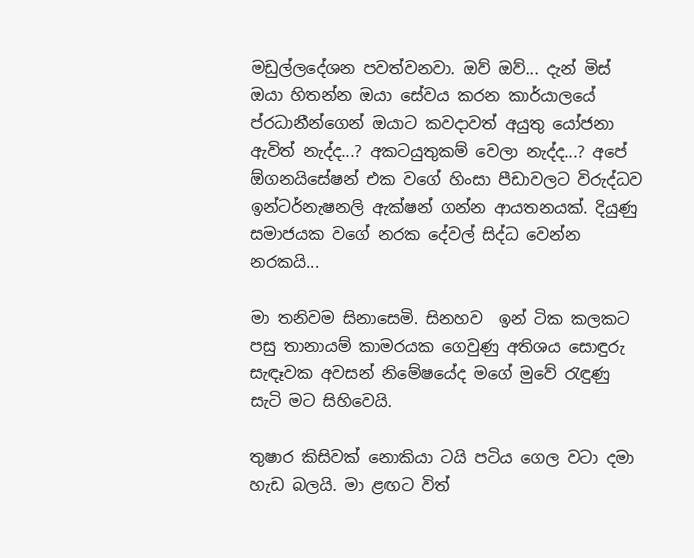මඩුල්ලදේශන පවත්වනවා. ඔව් ඔව්... දැන් මිස් ඔයා හිතන්න ඔයා සේවය කරන කාර්යාලයේ ප්රධානීන්ගෙන් ඔයාට කවදාවත් අයුතු යෝජනා ඇවිත් නැද්ද...? අකටයුතුකම් වෙලා නැද්ද...? අපේ ඕගනයිසේෂන් එක වගේ හිංසා පීඩාවලට විරුද්ධව ඉන්ටර්නැෂනලි ඇක්ෂන් ගන්න ආයතනයක්. දියුණු සමාජයක වගේ නරක දේවල් සිද්ධ වෙන්න නරකයි...

මා තනිවම සිනාසෙමි. සිනහව  ඉන් ටික කලකට පසු තානායම් කාමරයක ගෙවුණු අතිශය සොඳුරු සැඳෑවක අවසන් නිමේෂයේද මගේ මුවේ රැඳුණු සැටි මට සිහිවෙයි.

තුෂාර කිසිවක් නොකියා ටයි පටිය ගෙල වටා දමා හැඩ බලයි. මා ළඟට විත්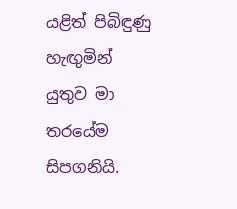යළිත් පිබිඳුණු හැඟුමින් යුතුව මා තරයේම සිපගනියි.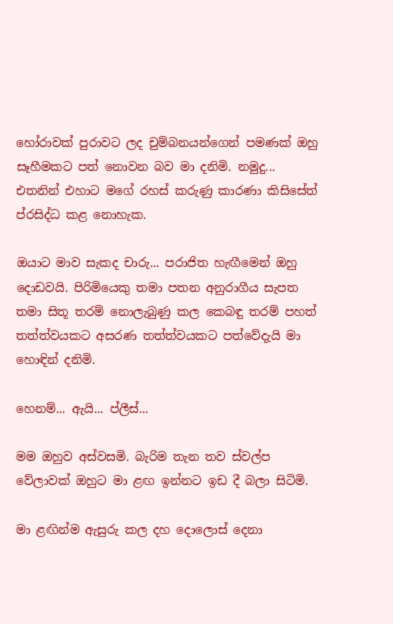හෝරාවක් පුරාවට ලද චුම්බනයන්ගෙන් පමණක් ඔහු සෑහීමකට පත් නොවන බව මා දනිමි. නමුදු... එතනින් එහාට මගේ රහස් කරුණු කාරණා කිසිසේත් ප්රසිද්ධ කළ නොහැක.

ඔයාට මාව සැකද චාරු... පරාජිත හැඟීමෙන් ඔහු දොඩවයි. පිරිමියෙකු තමා පතන අනුරාගීය සැපත තමා සිතූ තරම් නොලැබුණු කල කෙබඳු තරම් පහත් තත්ත්වයකට අසරණ තත්ත්වයකට පත්වේදැයි මා හොඳින් දනිමි.

හෙනම්... ඇයි... ප්ලීස්...

මම ඔහුව අස්වසමි. බැරිම තැන තව ස්වල්ප වේලාවක් ඔහුට මා ළඟ ඉන්නට ඉඩ දී බලා සිටිමි.

මා ළඟින්ම ඇසුරු කල දහ දොලොස් දෙනා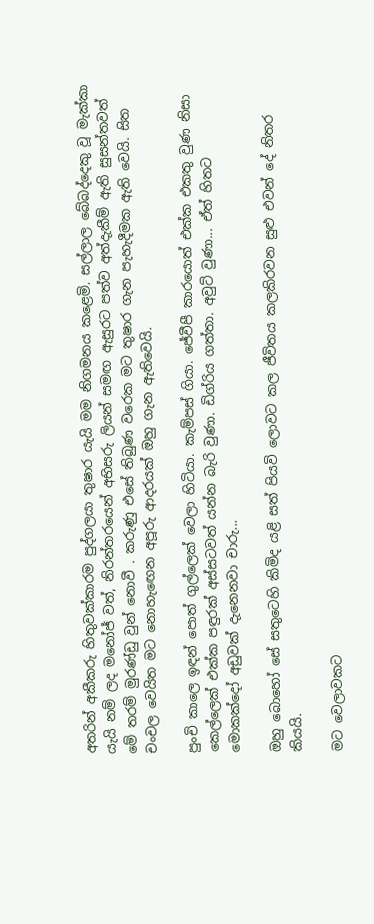අතරින් අකීකරු හිතුවක්කාරම පුද්ගලයා තුෂාර යැයි මම නිගමනය කළෙමි. සල්ලාල බේබද්දෙකු වූ මැක්කා යැයි නම් ලද මනෝජ් වත්, නිරන්තරයෙන් අභිසරු ලියන් සමඟ ඇසුරට පත්ව අත්දැකීම් ඇති සුසන්තවත් මේ තරම් මුරණ්ඩු වුන් නොවී . කරුණු එසේ තිබුණ වරෙක මට තුෂාර ගැන පැහැදීමක ඇති වෙයි. සිත චංචල වෙයිත මට නොහැඟෙන අපූරු ආදරයක් ඔහු ගැන ඇතිවෙයි.

පුංචි කාලෙ ඉඳන් පොත් ගුල්ලෙක් වෙලා හිටියා. කැම්පස් ගියා. ජේවීපී කාරයොත් එක්ක එකතු වුණ නිසා කෙල්ලෙක් එක්ක පඳුරක් අස්සටවත් යන්න බැරි වුණා. ඩිග්රිය ගත්තා. අවුට් වුණා... ඒත් හිතට මොකක්දෝ අඩුවක් දැනෙනවා චාරු...

ඔහු බොහෝ සේ සතුටෙහි කිමිද යළි සත් පියවි ලොවට කල ජීවිතය කලකිරවන සුළු එවන් දේ නිතර කියයි.

මට වෙලාවකට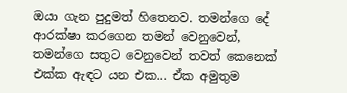ඔයා ගැන පුදුමත් හිතෙනව. තමන්ගෙ දේ ආරක්ෂා කරගෙන තමන් වෙනුවෙන්, තමන්ගෙ සතුට වෙනුවෙන් තවත් කෙනෙක් එක්ක ඇඳට යන එක... ඒක අමුතුම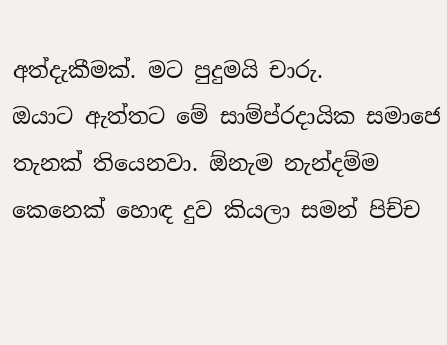අත්දැකීමක්. මට පුදුමයි චාරු.
ඔයාට ඇත්තට මේ සාම්ප්රදායික සමාජෙ තැනක් තියෙනවා. ඕනැම නැන්දම්ම කෙනෙක් හොඳ දුව කියලා සමන් පිච්ච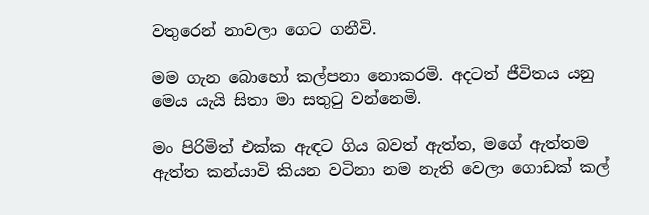වතුරෙන් නාවලා ගෙට ගනීවි.

මම ගැන බොහෝ කල්පනා නොකරමි. අදටත් ජීවිතය යනු මෙය යැයි සිතා මා සතුටු වන්නෙමි.

මං පිරිමිත් එක්ක ඇඳට ගිය බවත් ඇත්ත, මගේ ඇත්තම ඇත්ත කන්යාවි කියන වටිනා නම නැති වෙලා ගොඩක් කල්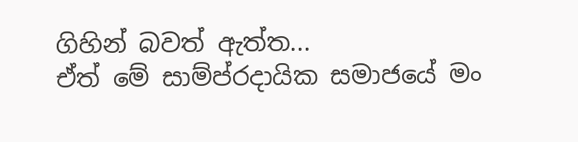ගිහින් බවත් ඇත්ත...
ඒත් මේ සාම්ප්රදායික සමාජයේ මං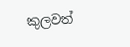කුලවත්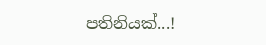පතිනියක්...!